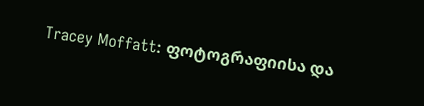Tracey Moffatt: ფოტოგრაფიისა და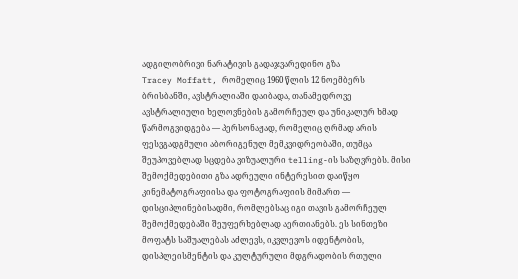ადგილობრივი ნარატივის გადაჯვარედინო გზა
Tracey Moffatt, რომელიც 1960 წლის 12 ნოემბერს ბრისბანში, ავსტრალიაში დაიბადა, თანამედროვე ავსტრალიული ხელოვნების გამორჩეულ და უნიკალურ ხმად წარმოგვიდგება — პერსონაჟად, რომელიც ღრმად არის ფესვგადგმული აბორიგენულ მემკვიდრეობაში, თუმცა შეუპოვებლად სცდება ვიზუალური telling-ის საზღვრებს. მისი შემოქმედებითი გზა ადრეული ინტერესით დაიწყო კინემატოგრაფიისა და ფოტოგრაფიის მიმართ — დისციპლინებისადმი, რომლებსაც იგი თავის გამორჩეულ შემოქმედებაში შეუფერხებლად აერთიანებს. ეს სინთეზი მოფატს საშუალებას აძლევს, იკვლევოს იდენტობის, დისპლეისმენტის და კულტურული მდგრადობის რთული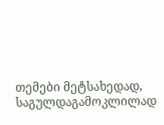თემები მეტსახედად, საგულდაგამოკლილად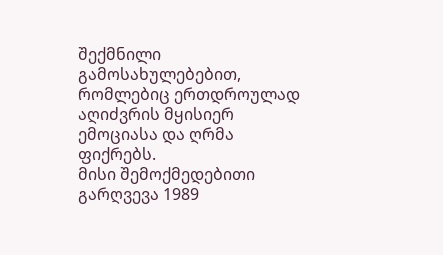შექმნილი გამოსახულებებით, რომლებიც ერთდროულად აღიძვრის მყისიერ ემოციასა და ღრმა ფიქრებს.
მისი შემოქმედებითი გარღვევა 1989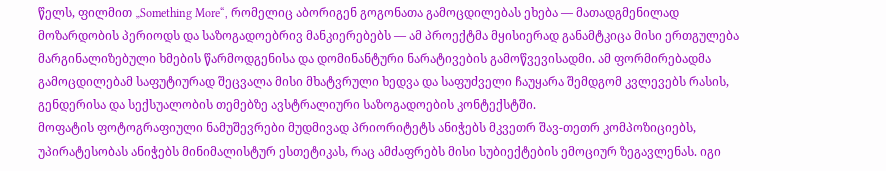წელს, ფილმით „Something More“, რომელიც აბორიგენ გოგონათა გამოცდილებას ეხება — მათადგმენილად მოზარდობის პერიოდს და საზოგადოებრივ მანკიერებებს — ამ პროექტმა მყისიერად განამტკიცა მისი ერთგულება მარგინალიზებული ხმების წარმოდგენისა და დომინანტური ნარატივების გამოწვევისადმი. ამ ფორმირებადმა გამოცდილებამ საფუტიურად შეცვალა მისი მხატვრული ხედვა და საფუძველი ჩაუყარა შემდგომ კვლევებს რასის, გენდერისა და სექსუალობის თემებზე ავსტრალიური საზოგადოების კონტექსტში.
მოფატის ფოტოგრაფიული ნამუშევრები მუდმივად პრიორიტეტს ანიჭებს მკვეთრ შავ-თეთრ კომპოზიციებს, უპირატესობას ანიჭებს მინიმალისტურ ესთეტიკას, რაც ამძაფრებს მისი სუბიექტების ემოციურ ზეგავლენას. იგი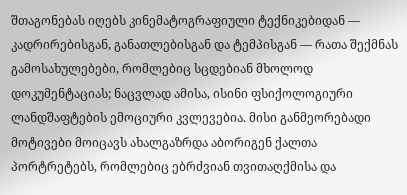შთაგონებას იღებს კინემატოგრაფიული ტექნიკებიდან — კადრირებისგან, განათლებისგან და ტემპისგან — რათა შექმნას გამოსახულებები, რომლებიც სცდებიან მხოლოდ დოკუმენტაციას; ნაცვლად ამისა, ისინი ფსიქოლოგიური ლანდშაფტების ემოციური კვლევებია. მისი განმეორებადი მოტივები მოიცავს ახალგაზრდა აბორიგენ ქალთა პორტრეტებს, რომლებიც ებრძვიან თვითაღქმისა და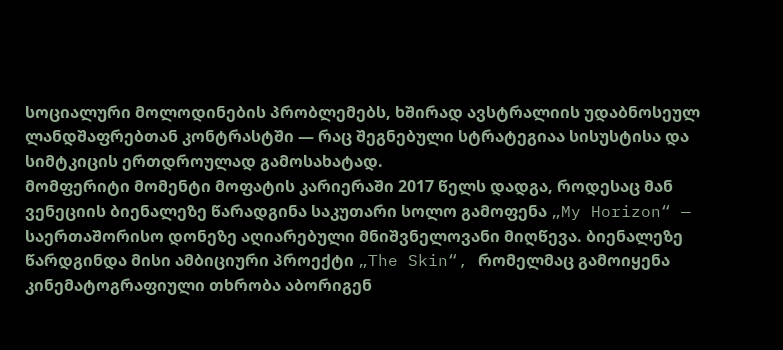სოციალური მოლოდინების პრობლემებს, ხშირად ავსტრალიის უდაბნოსეულ ლანდშაფრებთან კონტრასტში — რაც შეგნებული სტრატეგიაა სისუსტისა და სიმტკიცის ერთდროულად გამოსახატად.
მომფერიტი მომენტი მოფატის კარიერაში 2017 წელს დადგა, როდესაც მან ვენეციის ბიენალეზე წარადგინა საკუთარი სოლო გამოფენა „My Horizon“ — საერთაშორისო დონეზე აღიარებული მნიშვნელოვანი მიღწევა. ბიენალეზე წარდგინდა მისი ამბიციური პროექტი „The Skin“, რომელმაც გამოიყენა კინემატოგრაფიული თხრობა აბორიგენ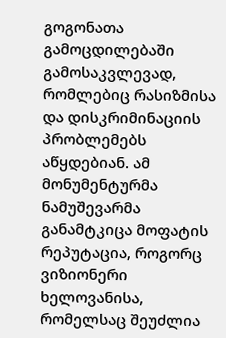გოგონათა გამოცდილებაში გამოსაკვლევად, რომლებიც რასიზმისა და დისკრიმინაციის პრობლემებს აწყდებიან. ამ მონუმენტურმა ნამუშევარმა განამტკიცა მოფატის რეპუტაცია, როგორც ვიზიონერი ხელოვანისა, რომელსაც შეუძლია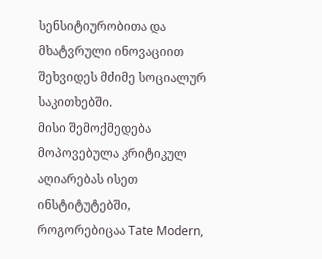სენსიტიურობითა და მხატვრული ინოვაციით შეხვიდეს მძიმე სოციალურ საკითხებში.
მისი შემოქმედება მოპოვებულა კრიტიკულ აღიარებას ისეთ ინსტიტუტებში, როგორებიცაა Tate Modern,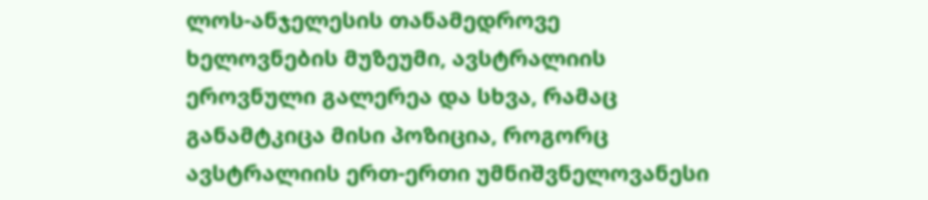ლოს-ანჯელესის თანამედროვე ხელოვნების მუზეუმი, ავსტრალიის ეროვნული გალერეა და სხვა, რამაც განამტკიცა მისი პოზიცია, როგორც ავსტრალიის ერთ-ერთი უმნიშვნელოვანესი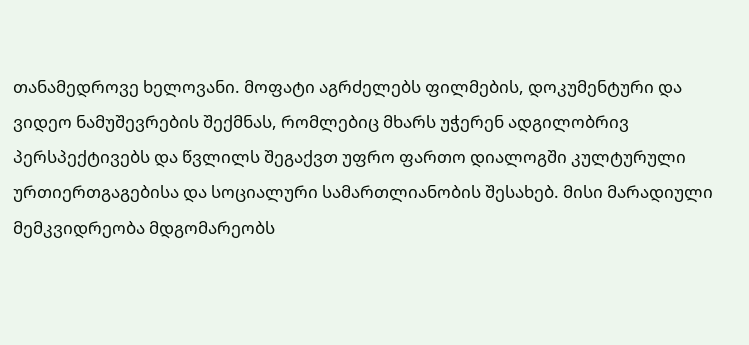თანამედროვე ხელოვანი. მოფატი აგრძელებს ფილმების, დოკუმენტური და ვიდეო ნამუშევრების შექმნას, რომლებიც მხარს უჭერენ ადგილობრივ პერსპექტივებს და წვლილს შეგაქვთ უფრო ფართო დიალოგში კულტურული ურთიერთგაგებისა და სოციალური სამართლიანობის შესახებ. მისი მარადიული მემკვიდრეობა მდგომარეობს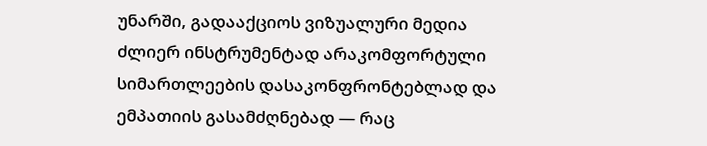უნარში, გადააქციოს ვიზუალური მედია ძლიერ ინსტრუმენტად არაკომფორტული სიმართლეების დასაკონფრონტებლად და ემპათიის გასამძღნებად — რაც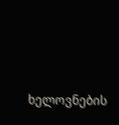ხელოვნების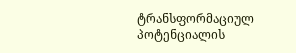ტრანსფორმაციულ პოტენციალის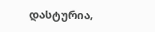დასტურია,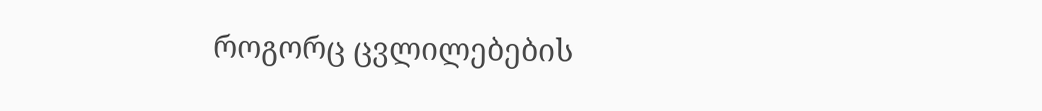როგორც ცვლილებების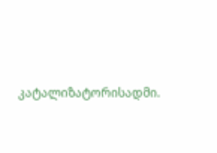კატალიზატორისადმი.